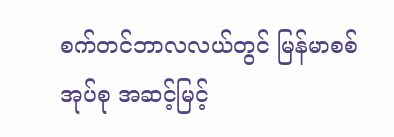စက်တင်ဘာလလယ်တွင် မြန်မာစစ်အုပ်စု အဆင့်မြင့်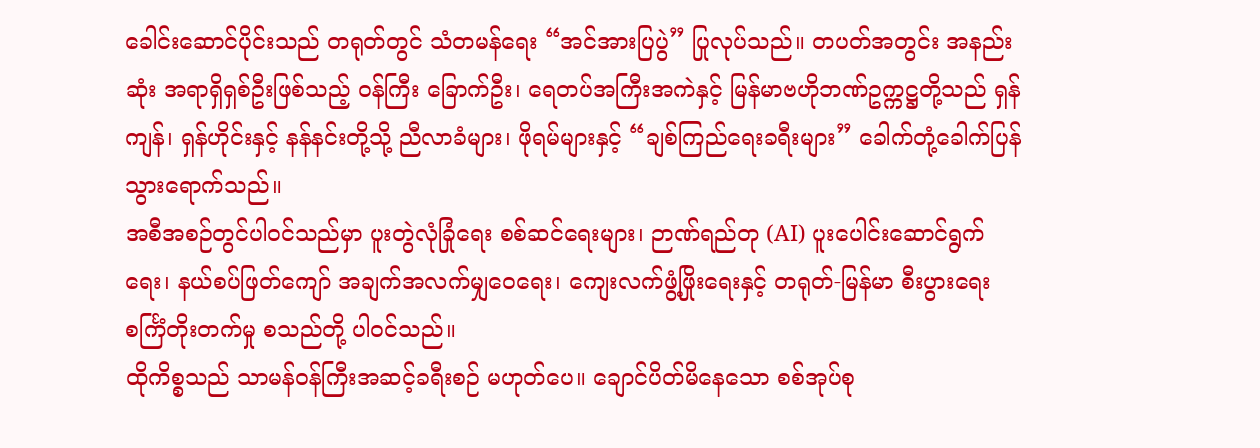ခေါင်းဆောင်ပိုင်းသည် တရုတ်တွင် သံတမန်ရေး “အင်အားပြပွဲ” ပြုလုပ်သည်။ တပတ်အတွင်း အနည်းဆုံး အရာရှိရှစ်ဦးဖြစ်သည့် ဝန်ကြီး ခြောက်ဦး၊ ရေတပ်အကြီးအကဲနှင့် မြန်မာဗဟိုဘဏ်ဥက္ကဋ္ဌတို့သည် ရှန်ကျန်၊ ရှန်ဟိုင်းနှင့် နန်နင်းတို့သို့ ညီလာခံများ၊ ဖိုရမ်များနှင့် “ချစ်ကြည်ရေးခရီးများ” ခေါက်တုံ့ခေါက်ပြန် သွားရောက်သည်။
အစီအစဉ်တွင်ပါဝင်သည်မှာ ပူးတွဲလုံခြုံရေး စစ်ဆင်ရေးများ၊ ဉာဏ်ရည်တု (AI) ပူးပေါင်းဆောင်ရွက်ရေး၊ နယ်စပ်ဖြတ်ကျော် အချက်အလက်မျှဝေရေး၊ ကျေးလက်ဖွံ့ဖြိုးရေးနှင့် တရုတ်-မြန်မာ စီးပွားရေးစင်္ကြံတိုးတက်မှု စသည်တို့ ပါဝင်သည်။
ထိုကိစ္စသည် သာမန်ဝန်ကြီးအဆင့်ခရီးစဉ် မဟုတ်ပေ။ ချောင်ပိတ်မိနေသော စစ်အုပ်စု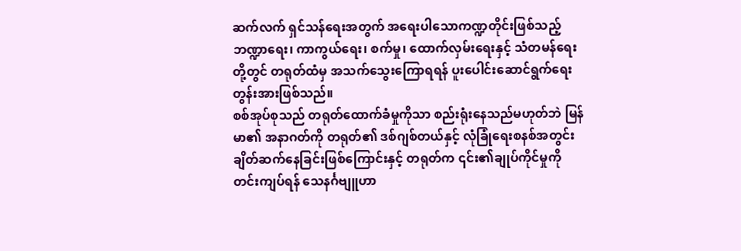ဆက်လက် ရှင်သန်ရေးအတွက် အရေးပါသောကဏ္ဍတိုင်းဖြစ်သည့် ဘဏ္ဍာရေး၊ ကာကွယ်ရေး၊ စက်မှု၊ ထောက်လှမ်းရေးနှင့် သံတမန်ရေးတို့တွင် တရုတ်ထံမှ အသက်သွေးကြောရရန် ပူးပေါင်းဆောင်ရွက်ရေး တွန်းအားဖြစ်သည်။
စစ်အုပ်စုသည် တရုတ်ထောက်ခံမှုကိုသာ စည်းရုံးနေသည်မဟုတ်ဘဲ မြန်မာ၏ အနာဂတ်ကို တရုတ်၏ ဒစ်ဂျစ်တယ်နှင့် လုံခြုံရေးစနစ်အတွင်း ချိတ်ဆက်နေခြင်းဖြစ်ကြောင်းနှင့် တရုတ်က ၎င်း၏ချုပ်ကိုင်မှုကို တင်းကျပ်ရန် သေနင်္ဂဗျူဟာ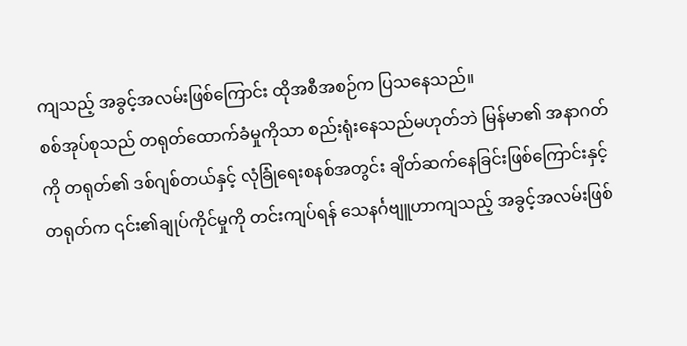ကျသည့် အခွင့်အလမ်းဖြစ်ကြောင်း ထိုအစီအစဉ်က ပြသနေသည်။
စစ်အုပ်စုသည် တရုတ်ထောက်ခံမှုကိုသာ စည်းရုံးနေသည်မဟုတ်ဘဲ မြန်မာ၏ အနာဂတ်ကို တရုတ်၏ ဒစ်ဂျစ်တယ်နှင့် လုံခြုံရေးစနစ်အတွင်း ချိတ်ဆက်နေခြင်းဖြစ်ကြောင်းနှင့် တရုတ်က ၎င်း၏ချုပ်ကိုင်မှုကို တင်းကျပ်ရန် သေနင်္ဂဗျူဟာကျသည့် အခွင့်အလမ်းဖြစ်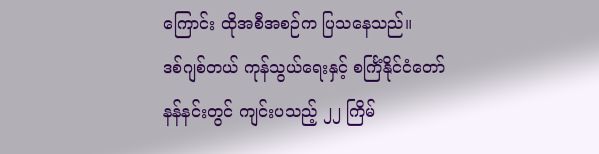ကြောင်း ထိုအစီအစဉ်က ပြသနေသည်။
ဒစ်ဂျစ်တယ် ကုန်သွယ်ရေးနှင့် စင်္ကြံနိုင်ငံတော်
နန်နင်းတွင် ကျင်းပသည့် ၂၂ ကြိမ်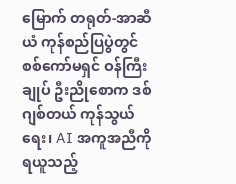မြောက် တရုတ်-အာဆီယံ ကုန်စည်ပြပွဲတွင် စစ်ကော်မရှင် ဝန်ကြီးချုပ် ဦးညိုစောက ဒစ်ဂျစ်တယ် ကုန်သွယ်ရေး၊ AI အကူအညီကိုရယူသည့်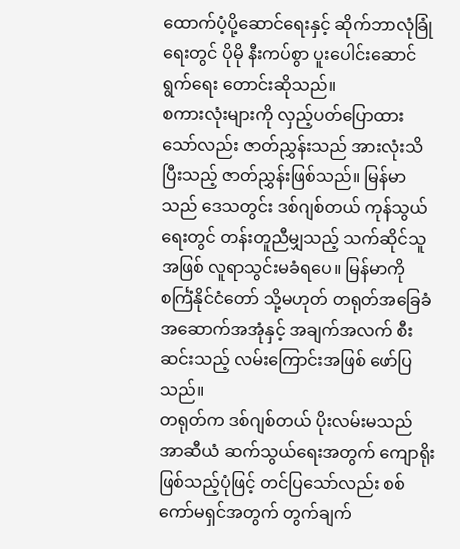ထောက်ပံ့ပို့ဆောင်ရေးနှင့် ဆိုက်ဘာလုံခြုံရေးတွင် ပိုမို နီးကပ်စွာ ပူးပေါင်းဆောင်ရွက်ရေး တောင်းဆိုသည်။
စကားလုံးများကို လှည့်ပတ်ပြောထားသော်လည်း ဇာတ်ညွှန်းသည် အားလုံးသိပြီးသည့် ဇာတ်ညွှန်းဖြစ်သည်။ မြန်မာသည် ဒေသတွင်း ဒစ်ဂျစ်တယ် ကုန်သွယ်ရေးတွင် တန်းတူညီမျှသည့် သက်ဆိုင်သူအဖြစ် လူရာသွင်းမခံရပေ။ မြန်မာကို စင်္ကြံနိုင်ငံတော် သို့မဟုတ် တရုတ်အခြေခံအဆောက်အအုံနှင့် အချက်အလက် စီးဆင်းသည့် လမ်းကြောင်းအဖြစ် ဖော်ပြသည်။
တရုတ်က ဒစ်ဂျစ်တယ် ပိုးလမ်းမသည် အာဆီယံ ဆက်သွယ်ရေးအတွက် ကျောရိုးဖြစ်သည့်ပုံဖြင့် တင်ပြသော်လည်း စစ်ကော်မရှင်အတွက် တွက်ချက်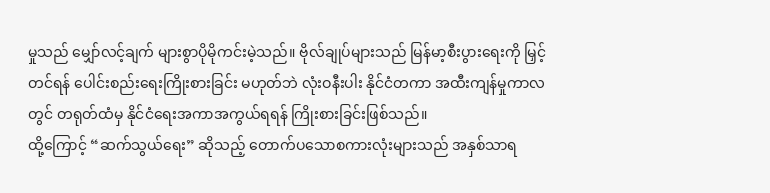မှုသည် မျှော်လင့်ချက် များစွာပိုမိုကင်းမဲ့သည်။ ဗိုလ်ချုပ်များသည် မြန်မာ့စီးပွားရေးကို မြှင့်တင်ရန် ပေါင်းစည်းရေးကြိုးစားခြင်း မဟုတ်ဘဲ လုံးဝနီးပါး နိုင်ငံတကာ အထီးကျန်မှုကာလတွင် တရုတ်ထံမှ နိုင်ငံရေးအကာအကွယ်ရရန် ကြိုးစားခြင်းဖြစ်သည်။
ထို့ကြောင့် “ဆက်သွယ်ရေး” ဆိုသည့် တောက်ပသောစကားလုံးများသည် အနှစ်သာရ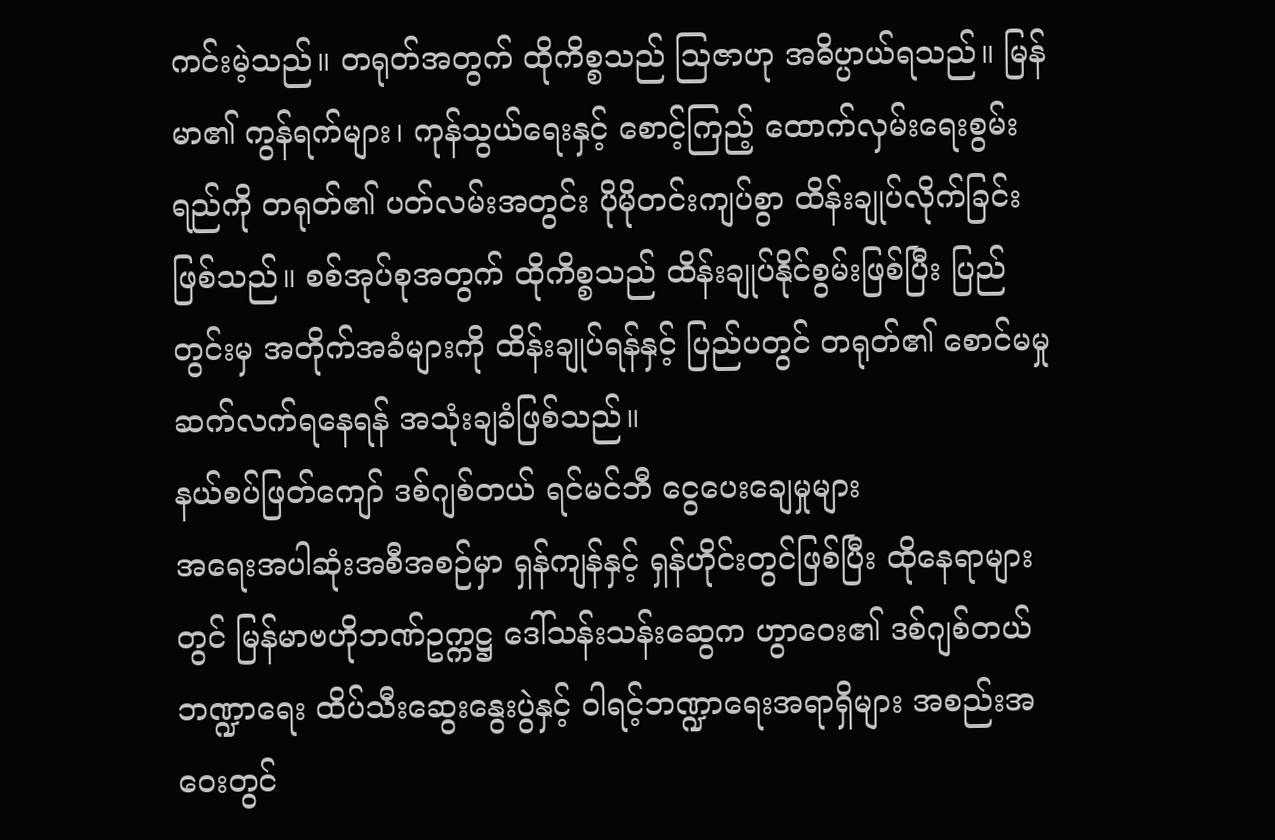ကင်းမဲ့သည်။ တရုတ်အတွက် ထိုကိစ္စသည် သြဇာဟု အဓိပ္ပာယ်ရသည်။ မြန်မာ၏ ကွန်ရက်များ၊ ကုန်သွယ်ရေးနှင့် စောင့်ကြည့် ထောက်လှမ်းရေးစွမ်းရည်ကို တရုတ်၏ ပတ်လမ်းအတွင်း ပိုမိုတင်းကျပ်စွာ ထိန်းချုပ်လိုက်ခြင်း ဖြစ်သည်။ စစ်အုပ်စုအတွက် ထိုကိစ္စသည် ထိန်းချုပ်နိုင်စွမ်းဖြစ်ပြီး ပြည်တွင်းမှ အတိုက်အခံများကို ထိန်းချုပ်ရန်နှင့် ပြည်ပတွင် တရုတ်၏ စောင်မမှု ဆက်လက်ရနေရန် အသုံးချခံဖြစ်သည်။
နယ်စပ်ဖြတ်ကျော် ဒစ်ဂျစ်တယ် ရင်မင်ဘီ ငွေပေးချေမှုများ
အရေးအပါဆုံးအစီအစဉ်မှာ ရှန်ကျန်နှင့် ရှန်ဟိုင်းတွင်ဖြစ်ပြီး ထိုနေရာများတွင် မြန်မာဗဟိုဘဏ်ဥက္ကဋ္ဌ ဒေါ်သန်းသန်းဆွေက ဟွာဝေး၏ ဒစ်ဂျစ်တယ် ဘဏ္ဍာရေး ထိပ်သီးဆွေးနွေးပွဲနှင့် ဝါရင့်ဘဏ္ဍာရေးအရာရှိများ အစည်းအဝေးတွင်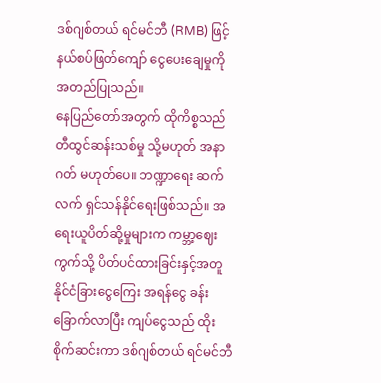ဒစ်ဂျစ်တယ် ရင်မင်ဘီ (RMB) ဖြင့် နယ်စပ်ဖြတ်ကျော် ငွေပေးချေမှုကို အတည်ပြုသည်။
နေပြည်တော်အတွက် ထိုကိစ္စသည် တီထွင်ဆန်းသစ်မှု သို့မဟုတ် အနာဂတ် မဟုတ်ပေ။ ဘဏ္ဍာရေး ဆက်လက် ရှင်သန်နိုင်ရေးဖြစ်သည်။ အရေးယူပိတ်ဆို့မှုများက ကမ္ဘာ့ဈေးကွက်သို့ ပိတ်ပင်ထားခြင်းနှင့်အတူ နိုင်ငံခြားငွေကြေး အရန်ငွေ ခန်းခြောက်လာပြီး ကျပ်ငွေသည် ထိုးစိုက်ဆင်းကာ ဒစ်ဂျစ်တယ် ရင်မင်ဘီ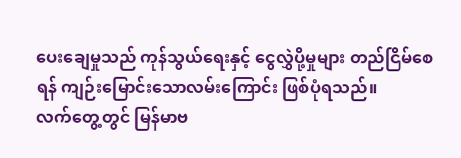ပေးချေမှုသည် ကုန်သွယ်ရေးနှင့် ငွေလွှဲပို့မှုများ တည်ငြိမ်စေရန် ကျဉ်းမြောင်းသောလမ်းကြောင်း ဖြစ်ပုံရသည်။
လက်တွေ့တွင် မြန်မာဗ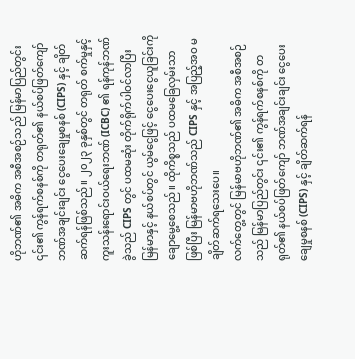ဟိုဘဏ်၏ အဓိက အစီအစဉ်သည် မြန်မာပြည်တွင်း ၎င်း၏ ကွန်ရက်စနစ်ကို တရုတ်၏ နယ်စပ်ဖြတ်ကျော် ဘဏ်အချင်းချင်း ငွေပေးချေမှုစနစ် (CIPS) နှင့် ချိတ်ဆက်ရန်ဖြစ်သည်။ ၂၀၂၃ ခုနှစ်တွင် တရုတ် စက်မှုနှင့်ကူးသန်းရောင်းဝယ်ရေးဘဏ် (ICBC) ၏ ရန်ကုန်ဘဏ်ခွဲသည် CIPS တွင် ပထမဆုံး တိုက်ရိုက်ပါဝင်လာပြီး မြန်မာနှင့် နယ်စပ်တွင် ယွမ်ငွေဖြင့် ငွေပေးငွေယူခြင်းကို ချောမွေ့စေသည်။ ထိုကိစ္စသည် ပထမခြေလှမ်းသာဖြစ်ပြီး မြန်မာဗဟိုဘဏ်သည် CIPS နှင့် အပြည့်အဝ မချိတ်ဆက်ရသေးပေ။
လက်တွေ့တွင် မြန်မာဗဟိုဘဏ်၏ အဓိက အစီအစဉ်သည် မြန်မာပြည်တွင်း ၎င်း၏ ကွန်ရက်စနစ်ကို တရုတ်၏ နယ်စပ်ဖြတ်ကျော် ဘဏ်အချင်းချင်း ငွေပေးချေမှုစနစ် (CIPS) နှင့် ချိတ်ဆက်ရန်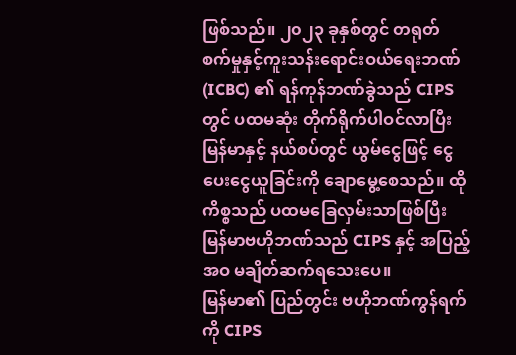ဖြစ်သည်။ ၂၀၂၃ ခုနှစ်တွင် တရုတ် စက်မှုနှင့်ကူးသန်းရောင်းဝယ်ရေးဘဏ် (ICBC) ၏ ရန်ကုန်ဘဏ်ခွဲသည် CIPS တွင် ပထမဆုံး တိုက်ရိုက်ပါဝင်လာပြီး မြန်မာနှင့် နယ်စပ်တွင် ယွမ်ငွေဖြင့် ငွေပေးငွေယူခြင်းကို ချောမွေ့စေသည်။ ထိုကိစ္စသည် ပထမခြေလှမ်းသာဖြစ်ပြီး မြန်မာဗဟိုဘဏ်သည် CIPS နှင့် အပြည့်အဝ မချိတ်ဆက်ရသေးပေ။
မြန်မာ၏ ပြည်တွင်း ဗဟိုဘဏ်ကွန်ရက်ကို CIPS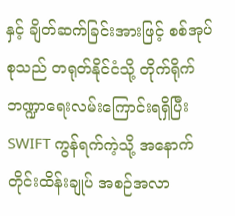နှင့် ချိတ်ဆက်ခြင်းအားဖြင့် စစ်အုပ်စုသည် တရုတ်နိုင်ငံသို့ တိုက်ရိုက် ဘဏ္ဍာရေးလမ်းကြောင်းရရှိပြီး SWIFT ကွန်ရက်ကဲ့သို့ အနောက်တိုင်းထိန်းချုပ် အစဉ်အလာ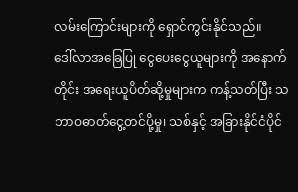လမ်းကြောင်းများကို ရှောင်ကွင်းနိုင်သည်။
ဒေါ်လာအခြေပြု ငွေပေးငွေယူများကို အနောက်တိုင်း အရေးယူပိတ်ဆို့မှုများက ကန့်သတ်ပြီး သဘာဝဓာတ်ငွေ့တင်ပို့မှု၊ သစ်နှင့် အခြားနိုင်ငံပိုင်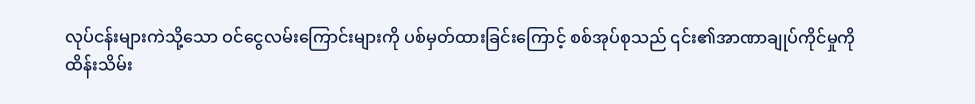လုပ်ငန်းများကဲသို့သော ဝင်ငွေလမ်းကြောင်းများကို ပစ်မှတ်ထားခြင်းကြောင့် စစ်အုပ်စုသည် ၎င်း၏အာဏာချုပ်ကိုင်မှုကို ထိန်းသိမ်း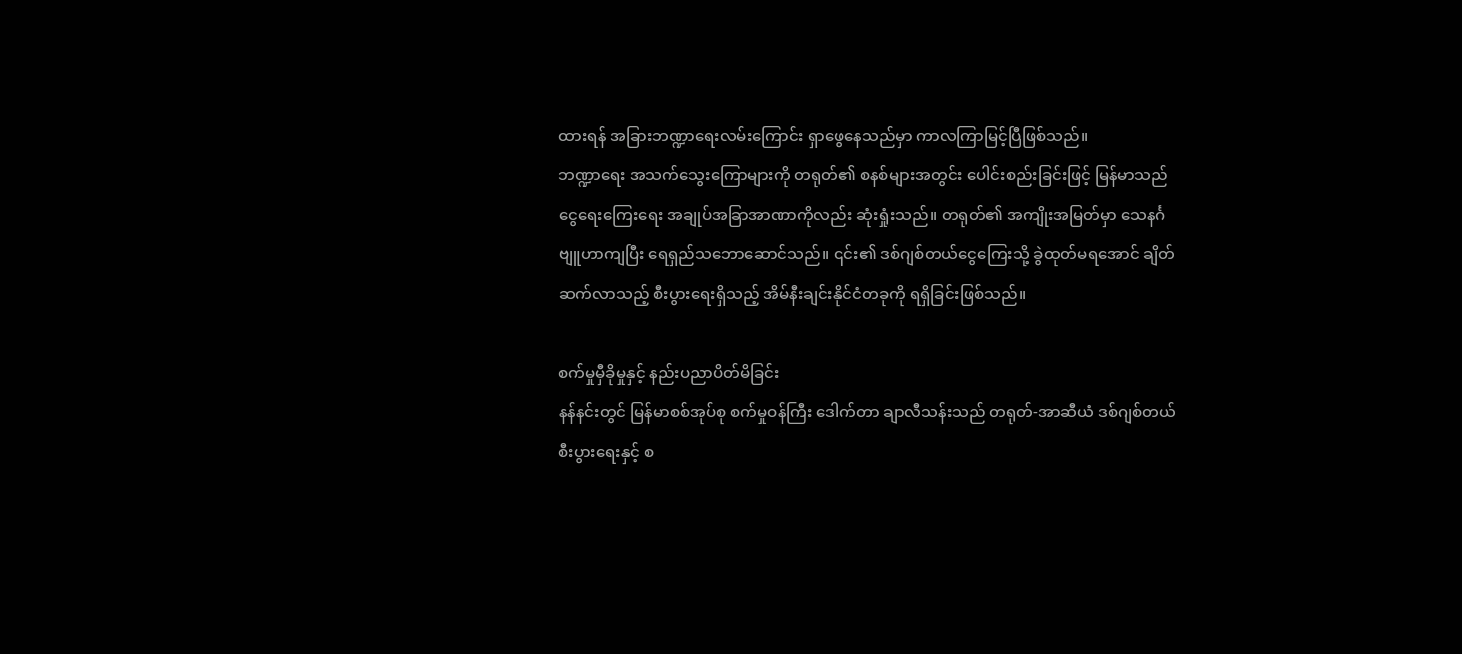ထားရန် အခြားဘဏ္ဍာရေးလမ်းကြောင်း ရှာဖွေနေသည်မှာ ကာလကြာမြင့်ပြီဖြစ်သည်။
ဘဏ္ဍာရေး အသက်သွေးကြောများကို တရုတ်၏ စနစ်များအတွင်း ပေါင်းစည်းခြင်းဖြင့် မြန်မာသည် ငွေရေးကြေးရေး အချုပ်အခြာအာဏာကိုလည်း ဆုံးရှုံးသည်။ တရုတ်၏ အကျိုးအမြတ်မှာ သေနင်္ဂဗျူဟာကျပြီး ရေရှည်သဘောဆောင်သည်။ ၎င်း၏ ဒစ်ဂျစ်တယ်ငွေကြေးသို့ ခွဲထုတ်မရအောင် ချိတ်ဆက်လာသည့် စီးပွားရေးရှိသည့် အိမ်နီးချင်းနိုင်ငံတခုကို ရရှိခြင်းဖြစ်သည်။

စက်မှုမှီခိုမှုနှင့် နည်းပညာပိတ်မိခြင်း
နန်နင်းတွင် မြန်မာစစ်အုပ်စု စက်မှုဝန်ကြီး ဒေါက်တာ ချာလီသန်းသည် တရုတ်-အာဆီယံ ဒစ်ဂျစ်တယ် စီးပွားရေးနှင့် စ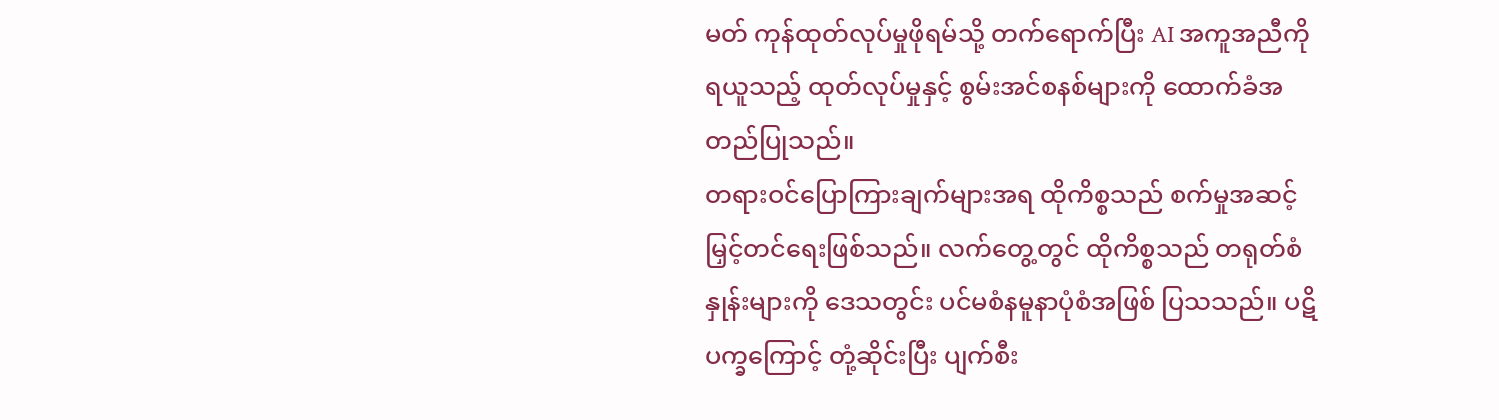မတ် ကုန်ထုတ်လုပ်မှုဖိုရမ်သို့ တက်ရောက်ပြီး AI အကူအညီကိုရယူသည့် ထုတ်လုပ်မှုနှင့် စွမ်းအင်စနစ်များကို ထောက်ခံအတည်ပြုသည်။
တရားဝင်ပြောကြားချက်များအရ ထိုကိစ္စသည် စက်မှုအဆင့်မြှင့်တင်ရေးဖြစ်သည်။ လက်တွေ့တွင် ထိုကိစ္စသည် တရုတ်စံနှုန်းများကို ဒေသတွင်း ပင်မစံနမူနာပုံစံအဖြစ် ပြသသည်။ ပဋိပက္ခကြောင့် တုံ့ဆိုင်းပြီး ပျက်စီး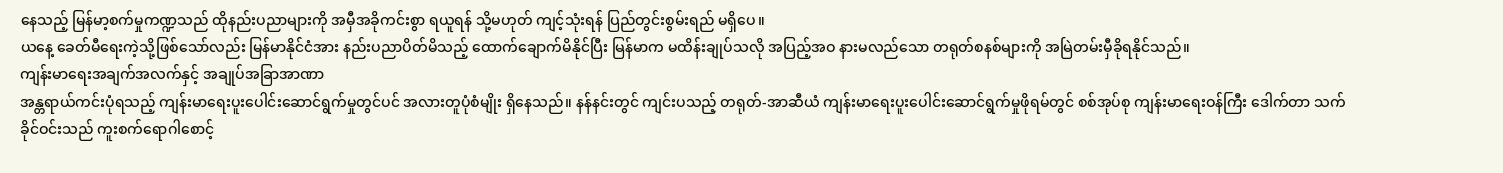နေသည့် မြန်မာ့စက်မှုကဏ္ဍသည် ထိုနည်းပညာများကို အမှီအခိုကင်းစွာ ရယူရန် သို့မဟုတ် ကျင့်သုံးရန် ပြည်တွင်းစွမ်းရည် မရှိပေ။
ယနေ့ ခေတ်မီရေးကဲ့သို့ဖြစ်သော်လည်း မြန်မာနိုင်ငံအား နည်းပညာပိတ်မိသည့် ထောက်ချောက်မိနိုင်ပြီး မြန်မာက မထိန်းချုပ်သလို အပြည့်အဝ နားမလည်သော တရုတ်စနစ်များကို အမြဲတမ်းမှီခိုရနိုင်သည်။
ကျန်းမာရေးအချက်အလက်နှင့် အချုပ်အခြာအာဏာ
အန္တရာယ်ကင်းပုံရသည့် ကျန်းမာရေးပူးပေါင်းဆောင်ရွက်မှုတွင်ပင် အလားတူပုံစံမျိုး ရှိနေသည်။ နန်နင်းတွင် ကျင်းပသည့် တရုတ်-အာဆီယံ ကျန်းမာရေးပူးပေါင်းဆောင်ရွက်မှုဖိုရမ်တွင် စစ်အုပ်စု ကျန်းမာရေးဝန်ကြီး ဒေါက်တာ သက်ခိုင်ဝင်းသည် ကူးစက်ရောဂါစောင့်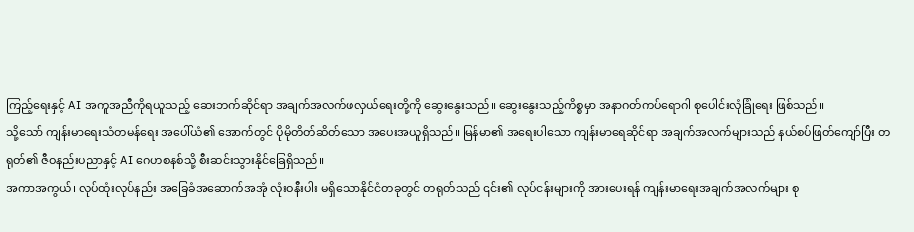ကြည့်ရေးနှင့် AI အကူအညီကိုရယူသည့် ဆေးဘက်ဆိုင်ရာ အချက်အလက်ဖလှယ်ရေးတို့ကို ဆွေးနွေးသည်။ ဆွေးနွေးသည့်ကိစ္စမှာ အနာဂတ်ကပ်ရောဂါ စုပေါင်းလုံခြုံရေး ဖြစ်သည်။
သို့သော် ကျန်းမာရေးသံတမန်ရေး အပေါ်ယံ၏ အောက်တွင် ပိုမိုတိတ်ဆိတ်သော အပေးအယူရှိသည်။ မြန်မာ၏ အရေးပါသော ကျန်းမာရေဆိုင်ရာ အချက်အလက်များသည် နယ်စပ်ဖြတ်ကျော်ပြီး တရုတ်၏ ဇီဝနည်းပညာနှင့် AI ဂေဟစနစ်သို့ စီးဆင်းသွားနိုင်ခြေရှိသည်။
အကာအကွယ်၊ လုပ်ထုံးလုပ်နည်း အခြေခံအဆောက်အအုံ လုံးဝနီးပါး မရှိသောနိုင်ငံတခုတွင် တရုတ်သည် ၎င်း၏ လုပ်ငန်းများကို အားပေးရန် ကျန်းမာရေးအချက်အလက်များ စု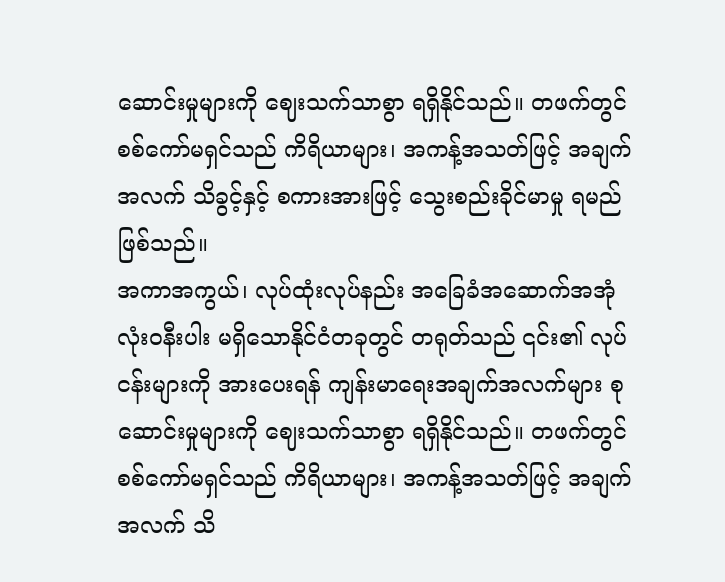ဆောင်းမှုများကို ဈေးသက်သာစွာ ရရှိနိုင်သည်။ တဖက်တွင် စစ်ကော်မရှင်သည် ကိရိယာများ၊ အကန့်အသတ်ဖြင့် အချက်အလက် သိခွင့်နှင့် စကားအားဖြင့် သွေးစည်းခိုင်မာမှု ရမည်ဖြစ်သည်။
အကာအကွယ်၊ လုပ်ထုံးလုပ်နည်း အခြေခံအဆောက်အအုံ လုံးဝနီးပါး မရှိသောနိုင်ငံတခုတွင် တရုတ်သည် ၎င်း၏ လုပ်ငန်းများကို အားပေးရန် ကျန်းမာရေးအချက်အလက်များ စုဆောင်းမှုများကို ဈေးသက်သာစွာ ရရှိနိုင်သည်။ တဖက်တွင် စစ်ကော်မရှင်သည် ကိရိယာများ၊ အကန့်အသတ်ဖြင့် အချက်အလက် သိ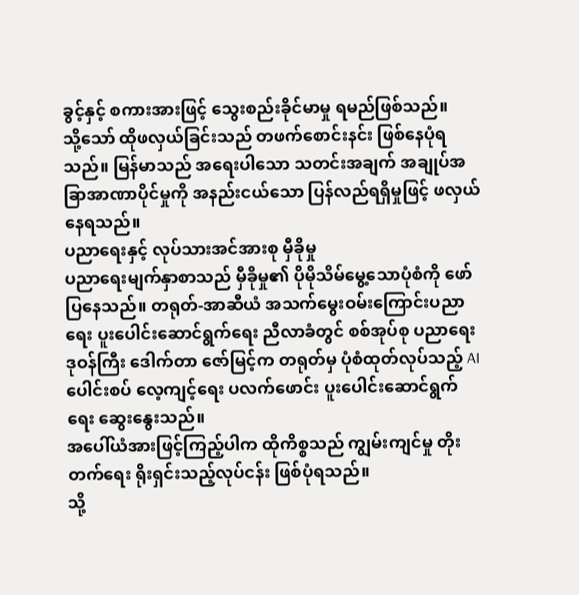ခွင့်နှင့် စကားအားဖြင့် သွေးစည်းခိုင်မာမှု ရမည်ဖြစ်သည်။
သို့သော် ထိုဖလှယ်ခြင်းသည် တဖက်စောင်းနင်း ဖြစ်နေပုံရသည်။ မြန်မာသည် အရေးပါသော သတင်းအချက် အချုပ်အခြာအာဏာပိုင်မှုကို အနည်းငယ်သော ပြန်လည်ရရှိမှုဖြင့် ဖလှယ်နေရသည်။
ပညာရေးနှင့် လုပ်သားအင်အားစု မှီခိုမှု
ပညာရေးမျက်နှာစာသည် မှီခိုမှု၏ ပိုမိုသိမ်မွေ့သောပုံစံကို ဖော်ပြနေသည်။ တရုတ်-အာဆီယံ အသက်မွေးဝမ်းကြောင်းပညာရေး ပူးပေါင်းဆောင်ရွက်ရေး ညီလာခံတွင် စစ်အုပ်စု ပညာရေးဒုဝန်ကြီး ဒေါက်တာ ဇော်မြင့်က တရုတ်မှ ပုံစံထုတ်လုပ်သည့် AI ပေါင်းစပ် လေ့ကျင့်ရေး ပလက်ဖောင်း ပူးပေါင်းဆောင်ရွက်ရေး ဆွေးနွေးသည်။
အပေါ်ယံအားဖြင့်ကြည့်ပါက ထိုကိစ္စသည် ကျွမ်းကျင်မှု တိုးတက်ရေး ရိုးရှင်းသည့်လုပ်ငန်း ဖြစ်ပုံရသည်။
သို့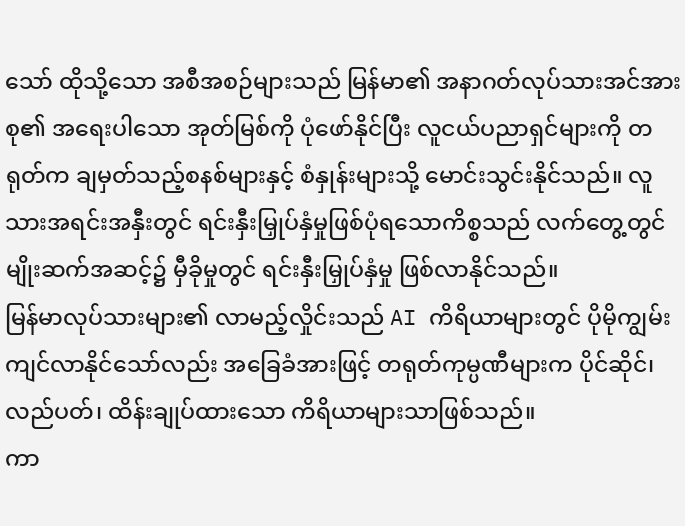သော် ထိုသို့သော အစီအစဉ်များသည် မြန်မာ၏ အနာဂတ်လုပ်သားအင်အားစု၏ အရေးပါသော အုတ်မြစ်ကို ပုံဖော်နိုင်ပြီး လူငယ်ပညာရှင်များကို တရုတ်က ချမှတ်သည့်စနစ်များနှင့် စံနှုန်းများသို့ မောင်းသွင်းနိုင်သည်။ လူသားအရင်းအနှီးတွင် ရင်းနှီးမြှုပ်နှံမှုဖြစ်ပုံရသောကိစ္စသည် လက်တွေ့တွင် မျိုးဆက်အဆင့်၌ မှီခိုမှုတွင် ရင်းနှီးမြှုပ်နှံမှု ဖြစ်လာနိုင်သည်။
မြန်မာလုပ်သားများ၏ လာမည့်လှိုင်းသည် AI ကိရိယာများတွင် ပိုမိုကျွမ်းကျင်လာနိုင်သော်လည်း အခြေခံအားဖြင့် တရုတ်ကုမ္ပဏီများက ပိုင်ဆိုင်၊ လည်ပတ်၊ ထိန်းချုပ်ထားသော ကိရိယာများသာဖြစ်သည်။
ကာ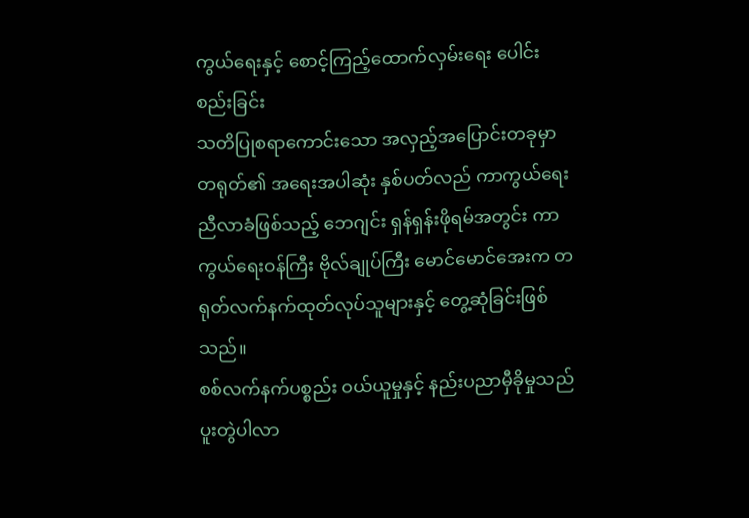ကွယ်ရေးနှင့် စောင့်ကြည့်ထောက်လှမ်းရေး ပေါင်းစည်းခြင်း
သတိပြုစရာကောင်းသော အလှည့်အပြောင်းတခုမှာ တရုတ်၏ အရေးအပါဆုံး နှစ်ပတ်လည် ကာကွယ်ရေးညီလာခံဖြစ်သည့် ဘေဂျင်း ရှန်ရှန်းဖိုရမ်အတွင်း ကာကွယ်ရေးဝန်ကြီး ဗိုလ်ချုပ်ကြီး မောင်မောင်အေးက တရုတ်လက်နက်ထုတ်လုပ်သူများနှင့် တွေ့ဆုံခြင်းဖြစ်သည်။
စစ်လက်နက်ပစ္စည်း ဝယ်ယူမှုနှင့် နည်းပညာမှီခိုမှုသည် ပူးတွဲပါလာ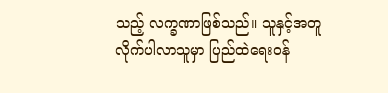သည့် လက္ခဏာဖြစ်သည်။ သူနှင့်အတူ လိုက်ပါလာသူမှာ ပြည်ထဲရေးဝန်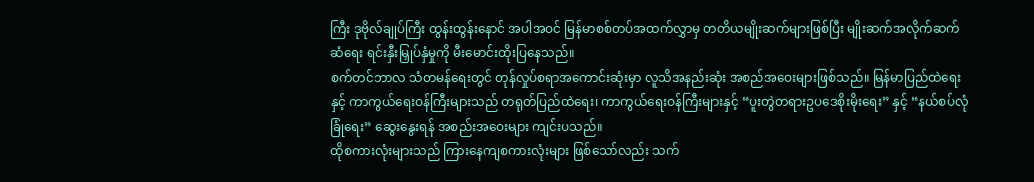ကြီး ဒုဗိုလ်ချုပ်ကြီး ထွန်းထွန်းနောင် အပါအဝင် မြန်မာစစ်တပ်အထက်လွှာမှ တတိယမျိုးဆက်များဖြစ်ပြီး မျိုးဆက်အလိုက်ဆက်ဆံရေး ရင်းနှီးမြှုပ်နှံမှုကို မီးမောင်းထိုးပြနေသည်။
စက်တင်ဘာလ သံတမန်ရေးတွင် တုန်လှုပ်စရာအကောင်းဆုံးမှာ လူသိအနည်းဆုံး အစည်အဝေးများဖြစ်သည်။ မြန်မာပြည်ထဲရေးနှင့် ကာကွယ်ရေးဝန်ကြီးများသည် တရုတ်ပြည်ထဲရေး၊ ကာကွယ်ရေးဝန်ကြီးများနှင့် “ပူးတွဲတရားဥပဒေစိုးမိုးရေး” နှင့် “နယ်စပ်လုံခြုံရေး” ဆွေးနွေးရန် အစည်းအဝေးများ ကျင်းပသည်။
ထိုစကားလုံးများသည် ကြားနေကျစကားလုံးများ ဖြစ်သော်လည်း သက်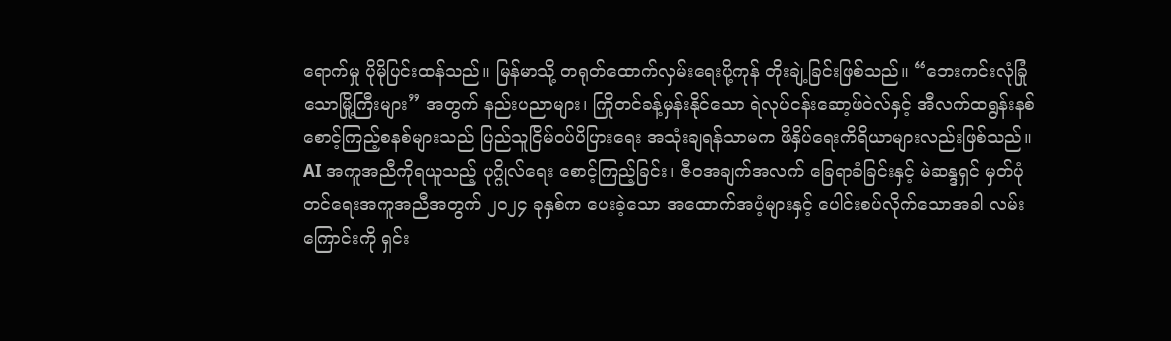ရောက်မှု ပိုမိုပြင်းထန်သည်။ မြန်မာသို့ တရုတ်ထောက်လှမ်းရေးပို့ကုန် တိုးချဲ့ခြင်းဖြစ်သည်။ “ဘေးကင်းလုံခြုံသောမြို့ကြီးများ” အတွက် နည်းပညာများ၊ ကြိုတင်ခန့်မှန်းနိုင်သော ရဲလုပ်ငန်းဆော့ဖ်ဝဲလ်နှင့် အီလက်ထရွန်းနစ် စောင့်ကြည့်စနစ်များသည် ပြည်သူငြိမ်ဝပ်ပိပြားရေး အသုံးချရန်သာမက ဖိနှိပ်ရေးကိရိယာများလည်းဖြစ်သည်။
AI အကူအညီကိုရယူသည့် ပုဂ္ဂိုလ်ရေး စောင့်ကြည့်ခြင်း၊ ဇီဝအချက်အလက် ခြေရာခံခြင်းနှင့် မဲဆန္ဒရှင် မှတ်ပုံတင်ရေးအကူအညီအတွက် ၂၀၂၄ ခုနှစ်က ပေးခဲ့သော အထောက်အပံ့များနှင့် ပေါင်းစပ်လိုက်သောအခါ လမ်းကြောင်းကို ရှင်း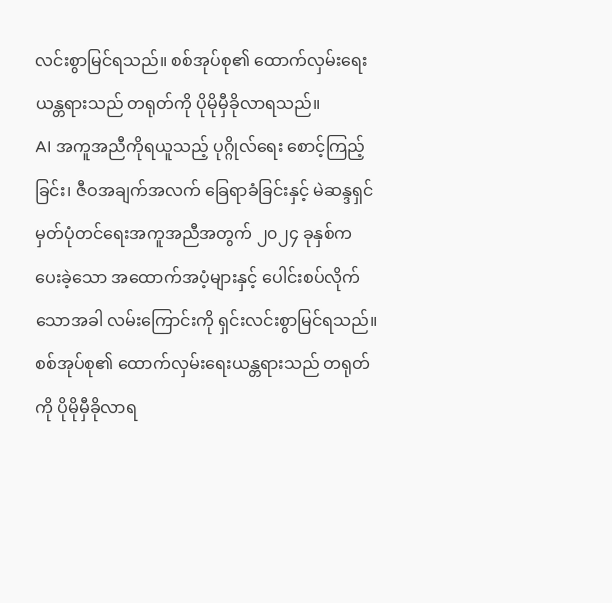လင်းစွာမြင်ရသည်။ စစ်အုပ်စု၏ ထောက်လှမ်းရေးယန္တရားသည် တရုတ်ကို ပိုမိုမှီခိုလာရသည်။
AI အကူအညီကိုရယူသည့် ပုဂ္ဂိုလ်ရေး စောင့်ကြည့်ခြင်း၊ ဇီဝအချက်အလက် ခြေရာခံခြင်းနှင့် မဲဆန္ဒရှင် မှတ်ပုံတင်ရေးအကူအညီအတွက် ၂၀၂၄ ခုနှစ်က ပေးခဲ့သော အထောက်အပံ့များနှင့် ပေါင်းစပ်လိုက်သောအခါ လမ်းကြောင်းကို ရှင်းလင်းစွာမြင်ရသည်။ စစ်အုပ်စု၏ ထောက်လှမ်းရေးယန္တရားသည် တရုတ်ကို ပိုမိုမှီခိုလာရ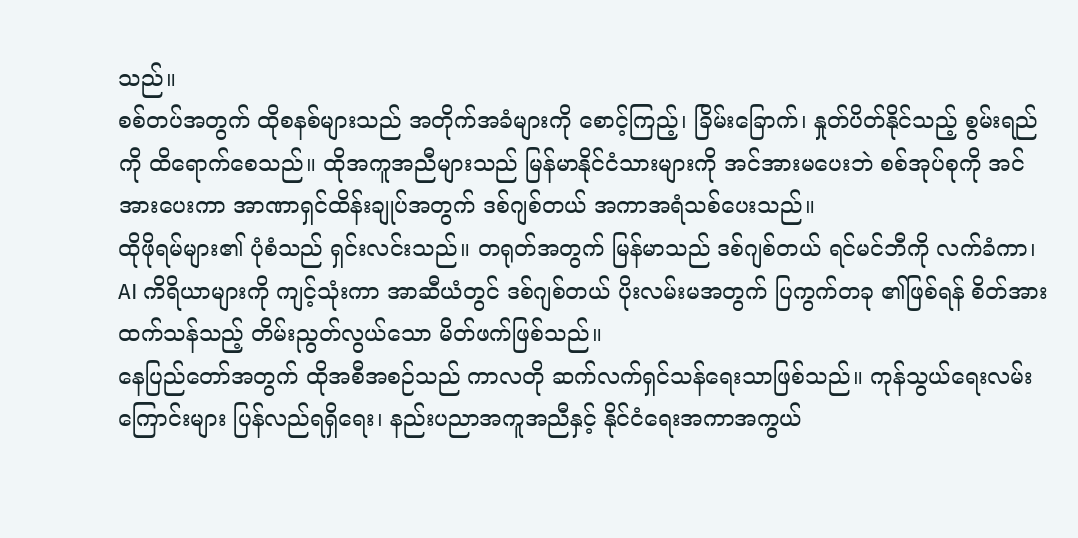သည်။
စစ်တပ်အတွက် ထိုစနစ်များသည် အတိုက်အခံများကို စောင့်ကြည့်၊ ခြိမ်းခြောက်၊ နှုတ်ပိတ်နိုင်သည့် စွမ်းရည်ကို ထိရောက်စေသည်။ ထိုအကူအညီများသည် မြန်မာနိုင်ငံသားများကို အင်အားမပေးဘဲ စစ်အုပ်စုကို အင်အားပေးကာ အာဏာရှင်ထိန်းချုပ်အတွက် ဒစ်ဂျစ်တယ် အကာအရံသစ်ပေးသည်။
ထိုဖိုရမ်များ၏ ပုံစံသည် ရှင်းလင်းသည်။ တရုတ်အတွက် မြန်မာသည် ဒစ်ဂျစ်တယ် ရင်မင်ဘီကို လက်ခံကာ၊ AI ကိရိယာများကို ကျင့်သုံးကာ အာဆီယံတွင် ဒစ်ဂျစ်တယ် ပိုးလမ်းမအတွက် ပြကွက်တခု ၏ဖြစ်ရန် စိတ်အားထက်သန်သည့် တိမ်းညွတ်လွယ်သော မိတ်ဖက်ဖြစ်သည်။
နေပြည်တော်အတွက် ထိုအစီအစဉ်သည် ကာလတို ဆက်လက်ရှင်သန်ရေးသာဖြစ်သည်။ ကုန်သွယ်ရေးလမ်းကြောင်းများ ပြန်လည်ရရှိရေး၊ နည်းပညာအကူအညီနှင့် နိုင်ငံရေးအကာအကွယ်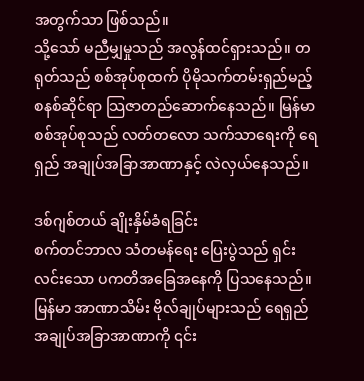အတွက်သာ ဖြစ်သည်။
သို့သော် မညီမျှမှုသည် အလွန်ထင်ရှားသည်။ တရုတ်သည် စစ်အုပ်စုထက် ပိုမိုသက်တမ်းရှည်မည့် စနစ်ဆိုင်ရာ သြဇာတည်ဆောက်နေသည်။ မြန်မာစစ်အုပ်စုသည် လတ်တလော သက်သာရေးကို ရေရှည် အချုပ်အခြာအာဏာနှင့် လဲလှယ်နေသည်။

ဒစ်ဂျစ်တယ် ချိုးနှိမ်ခံရခြင်း
စက်တင်ဘာလ သံတမန်ရေး ပြေးပွဲသည် ရှင်းလင်းသော ပကတိအခြေအနေကို ပြသနေသည်။ မြန်မာ အာဏာသိမ်း ဗိုလ်ချုပ်များသည် ရေရှည် အချုပ်အခြာအာဏာကို ၎င်း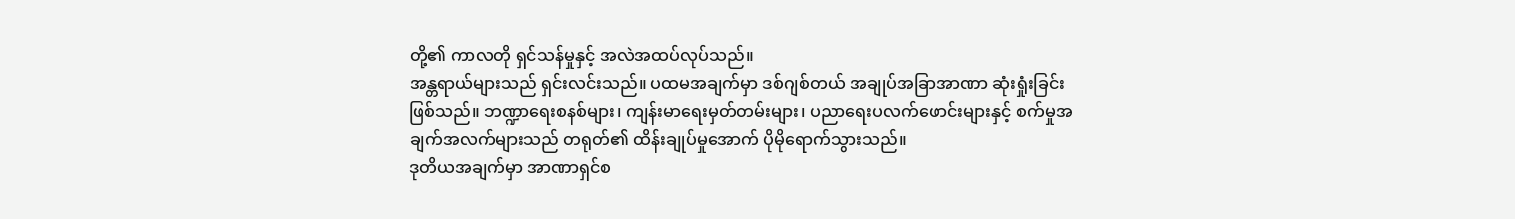တို့၏ ကာလတို ရှင်သန်မှုနှင့် အလဲအထပ်လုပ်သည်။
အန္တရာယ်များသည် ရှင်းလင်းသည်။ ပထမအချက်မှာ ဒစ်ဂျစ်တယ် အချုပ်အခြာအာဏာ ဆုံးရှုံးခြင်းဖြစ်သည်။ ဘဏ္ဍာရေးစနစ်များ၊ ကျန်းမာရေးမှတ်တမ်းများ၊ ပညာရေးပလက်ဖောင်းများနှင့် စက်မှုအချက်အလက်များသည် တရုတ်၏ ထိန်းချုပ်မှုအောက် ပိုမိုရောက်သွားသည်။
ဒုတိယအချက်မှာ အာဏာရှင်စ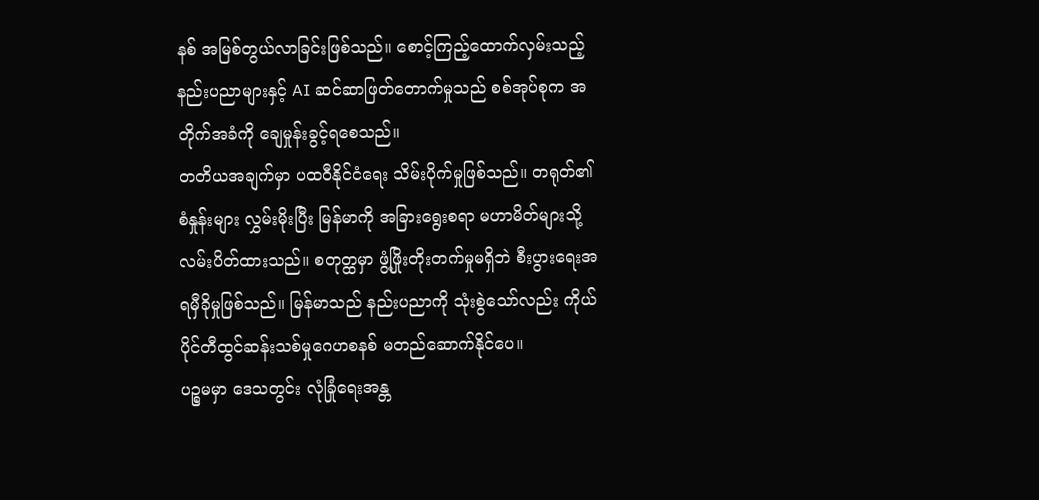နစ် အမြစ်တွယ်လာခြင်းဖြစ်သည်။ စောင့်ကြည့်ထောက်လှမ်းသည့် နည်းပညာများနှင့် AI ဆင်ဆာဖြတ်တောက်မှုသည် စစ်အုပ်စုက အတိုက်အခံကို ချေမှုန်းခွင့်ရစေသည်။
တတိယအချက်မှာ ပထဝီနိုင်ငံရေး သိမ်းပိုက်မှုဖြစ်သည်။ တရုတ်၏စံနှုန်းများ လွှမ်းမိုးပြီး မြန်မာကို အခြားရွေးစရာ မဟာမိတ်များသို့ လမ်းပိတ်ထားသည်။ စတုတ္ထမှာ ဖွံ့ဖြိုးတိုးတက်မှုမရှိဘဲ စီးပွားရေးအရမှီခိုမှုဖြစ်သည်။ မြန်မာသည် နည်းပညာကို သုံးစွဲသော်လည်း ကိုယ်ပိုင်တီထွင်ဆန်းသစ်မှုဂေဟစနစ် မတည်ဆောက်နိုင်ပေ။
ပဉ္စမမှာ ဒေသတွင်း လုံခြုံရေးအန္တ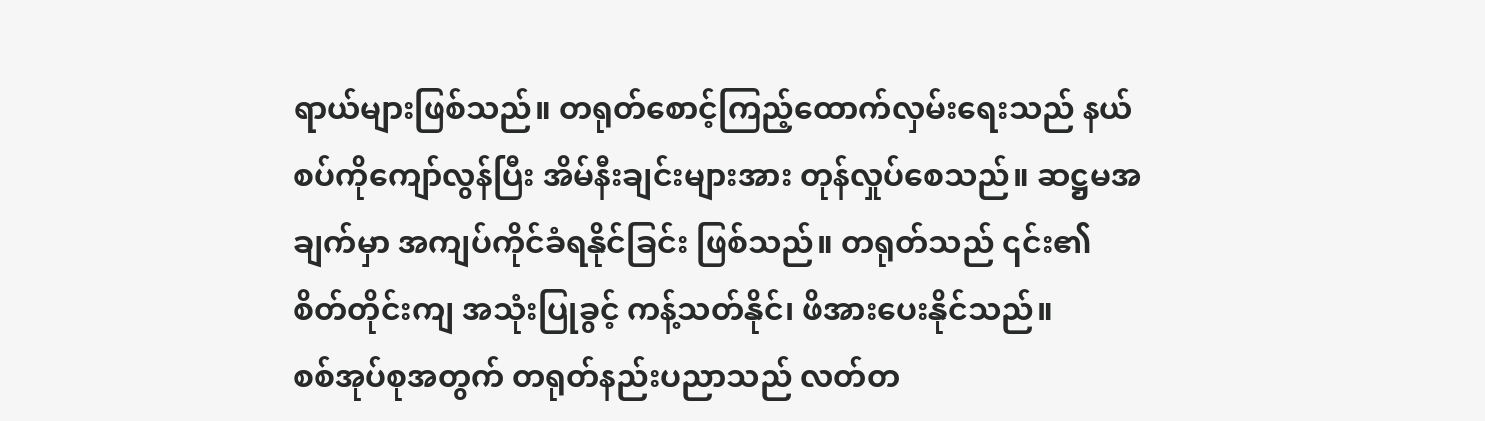ရာယ်များဖြစ်သည်။ တရုတ်စောင့်ကြည့်ထောက်လှမ်းရေးသည် နယ်စပ်ကိုကျော်လွန်ပြီး အိမ်နီးချင်းများအား တုန်လှုပ်စေသည်။ ဆဋ္ဌမအချက်မှာ အကျပ်ကိုင်ခံရနိုင်ခြင်း ဖြစ်သည်။ တရုတ်သည် ၎င်း၏ စိတ်တိုင်းကျ အသုံးပြုခွင့် ကန့်သတ်နိုင်၊ ဖိအားပေးနိုင်သည်။
စစ်အုပ်စုအတွက် တရုတ်နည်းပညာသည် လတ်တ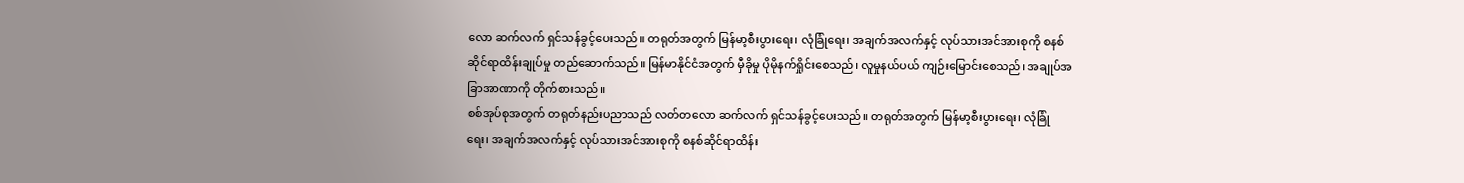လော ဆက်လက် ရှင်သန်ခွင့်ပေးသည်။ တရုတ်အတွက် မြန်မာ့စီးပွားရေး၊ လုံခြုံရေး၊ အချက်အလက်နှင့် လုပ်သားအင်အားစုကို စနစ်ဆိုင်ရာထိန်းချုပ်မှု တည်ဆောက်သည်။ မြန်မာနိုင်ငံအတွက် မှီခိုမှု ပိုမိုနက်ရှိုင်းစေသည်၊ လူမှုနယ်ပယ် ကျဉ်းမြောင်းစေသည်၊ အချုပ်အခြာအာဏာကို တိုက်စားသည်။
စစ်အုပ်စုအတွက် တရုတ်နည်းပညာသည် လတ်တလော ဆက်လက် ရှင်သန်ခွင့်ပေးသည်။ တရုတ်အတွက် မြန်မာ့စီးပွားရေး၊ လုံခြုံရေး၊ အချက်အလက်နှင့် လုပ်သားအင်အားစုကို စနစ်ဆိုင်ရာထိန်း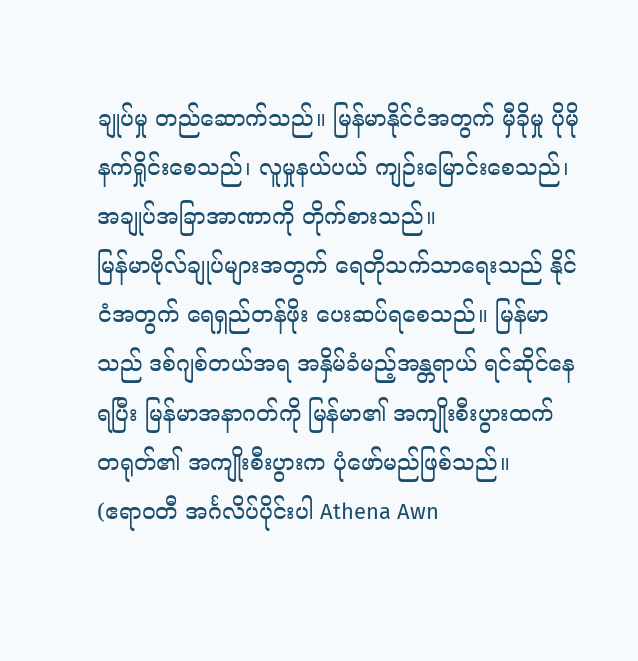ချုပ်မှု တည်ဆောက်သည်။ မြန်မာနိုင်ငံအတွက် မှီခိုမှု ပိုမိုနက်ရှိုင်းစေသည်၊ လူမှုနယ်ပယ် ကျဉ်းမြောင်းစေသည်၊ အချုပ်အခြာအာဏာကို တိုက်စားသည်။
မြန်မာဗိုလ်ချုပ်များအတွက် ရေတိုသက်သာရေးသည် နိုင်ငံအတွက် ရေရှည်တန်ဖိုး ပေးဆပ်ရစေသည်။ မြန်မာသည် ဒစ်ဂျစ်တယ်အရ အနှိမ်ခံမည့်အန္တရာယ် ရင်ဆိုင်နေရပြီး မြန်မာအနာဂတ်ကို မြန်မာ၏ အကျိုးစီးပွားထက် တရုတ်၏ အကျိုးစီးပွားက ပုံဖော်မည်ဖြစ်သည်။
(ဧရာဝတီ အင်္ဂလိပ်ပိုင်းပါ Athena Awn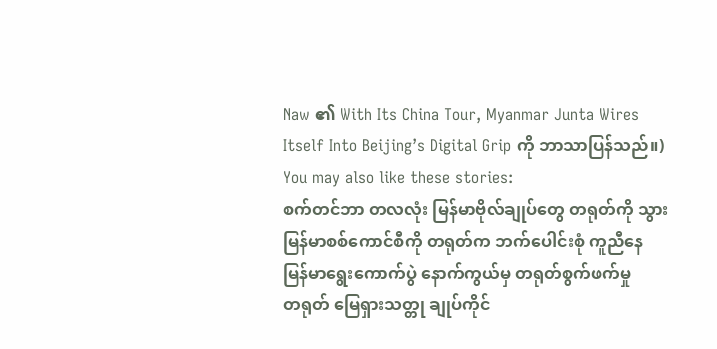Naw ၏ With Its China Tour, Myanmar Junta Wires Itself Into Beijing’s Digital Grip ကို ဘာသာပြန်သည်။)
You may also like these stories:
စက်တင်ဘာ တလလုံး မြန်မာဗိုလ်ချုပ်တွေ တရုတ်ကို သွား
မြန်မာစစ်ကောင်စီကို တရုတ်က ဘက်ပေါင်းစုံ ကူညီနေ
မြန်မာရွေးကောက်ပွဲ နောက်ကွယ်မှ တရုတ်စွက်ဖက်မှု
တရုတ် မြေရှားသတ္တု ချုပ်ကိုင်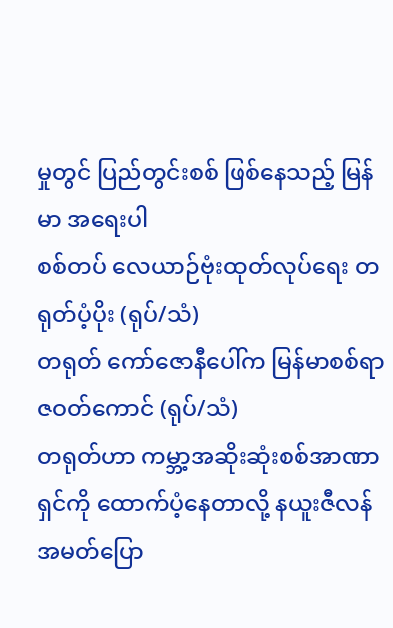မှုတွင် ပြည်တွင်းစစ် ဖြစ်နေသည့် မြန်မာ အရေးပါ
စစ်တပ် လေယာဉ်ဗုံးထုတ်လုပ်ရေး တရုတ်ပံ့ပိုး (ရုပ်/သံ)
တရုတ် ကော်ဇောနီပေါ်က မြန်မာစစ်ရာဇဝတ်ကောင် (ရုပ်/သံ)
တရုတ်ဟာ ကမ္ဘာ့အဆိုးဆုံးစစ်အာဏာရှင်ကို ထောက်ပံ့နေတာလို့ နယူးဇီလန်အမတ်ပြော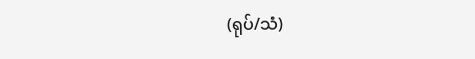(ရုပ်/သံ)